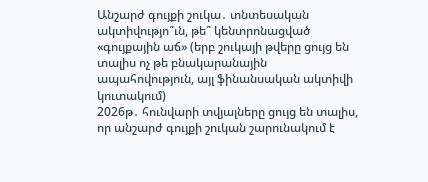Անշարժ գույքի շուկա․ տնտեսական ակտիվությո՞ւն, թե՞ կենտրոնացված «գույքային աճ» (երբ շուկայի թվերը ցույց են տալիս ոչ թե բնակարանային ապահովություն, այլ ֆինանսական ակտիվի կուտակում)
2026թ․ հունվարի տվյալները ցույց են տալիս, որ անշարժ գույքի շուկան շարունակում է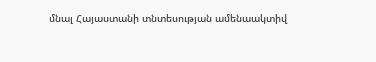մնալ Հայաստանի տնտեսության ամենաակտիվ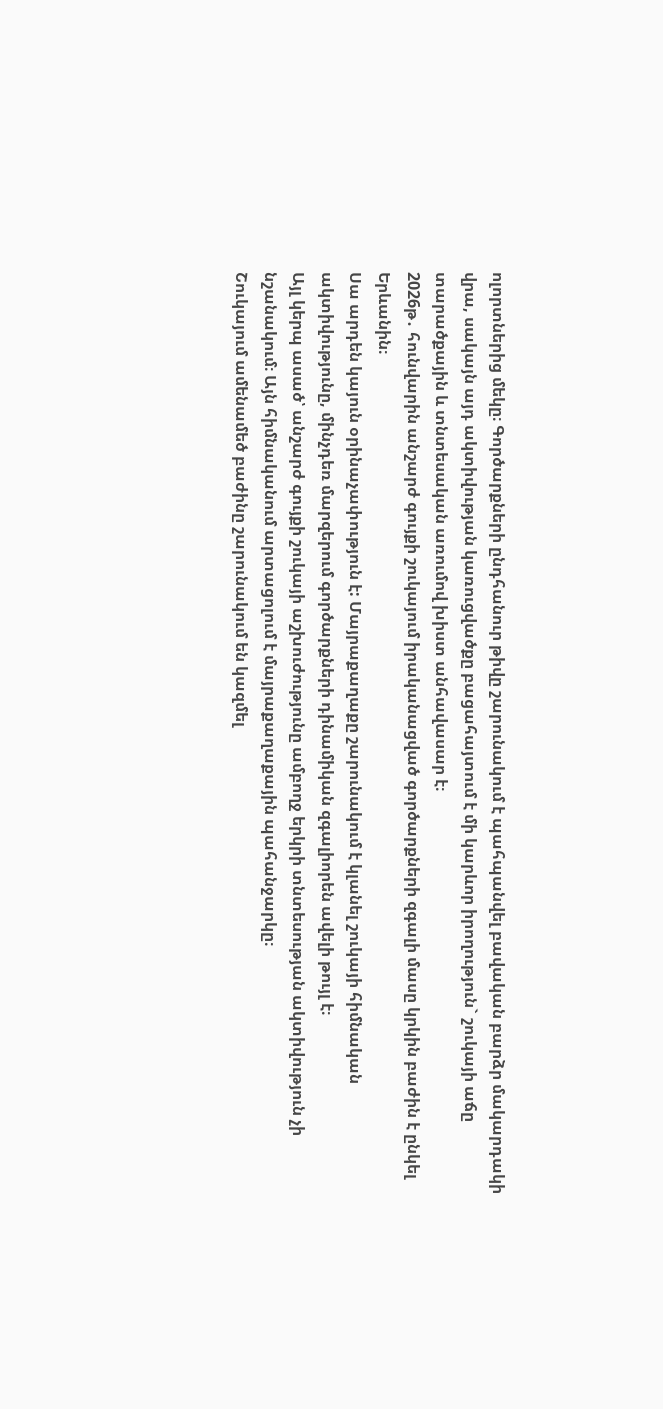ոլորտներից մեկը։ Գործարքների ընդհանուր թիվը շարունակում է պահպանվել բավական բարձր մակարդակի վրա, սակայն այդ ակտիվության կառուցվածքը բացահայտում է մի կարևոր իրողություն` շուկայի աճը տարածքային և տնտեսական առումով խիստ անհավասար է։
2026թ․ հունվարին անշարժ գույքի շուկայում իրականացված գործարքների զգալի մասը կրկին բաժին է ընկել Երևանին։
Սա արդեն կայուն օրինաչափություն է: Մայրաքաղաքը շարունակում է կլանել շուկայի հիմնական ակտիվությունը, մինչդեռ մարզերում գործարքների դինամիկան զգալիորեն ավելի թույլ է։
Այլ կերպ ասած՝ անշարժ գույքի շուկայի աշխուժությունը ամբողջ երկրի տնտեսության ակտիվություն չի նշանակում։ Այն հիմնականում արտացոլում է մայրաքաղաքային պահանջարկը։
Շուկայում ամենամեծ բաժինը շարունակում են կազմել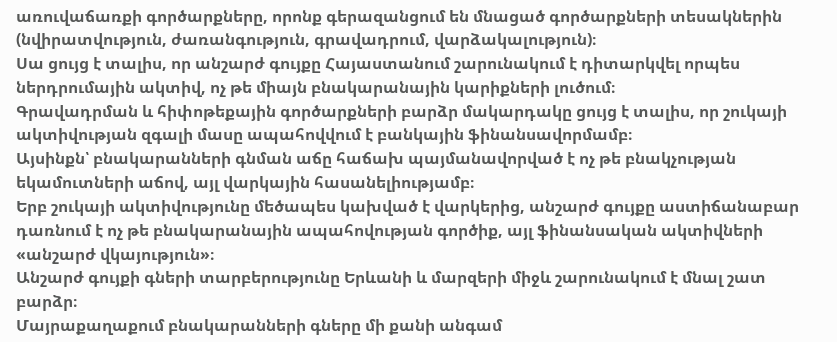առուվաճառքի գործարքները, որոնք գերազանցում են մնացած գործարքների տեսակներին (նվիրատվություն, ժառանգություն, գրավադրում, վարձակալություն)։
Սա ցույց է տալիս, որ անշարժ գույքը Հայաստանում շարունակում է դիտարկվել որպես ներդրումային ակտիվ, ոչ թե միայն բնակարանային կարիքների լուծում։
Գրավադրման և հիփոթեքային գործարքների բարձր մակարդակը ցույց է տալիս, որ շուկայի ակտիվության զգալի մասը ապահովվում է բանկային ֆինանսավորմամբ։
Այսինքն՝ բնակարանների գնման աճը հաճախ պայմանավորված է ոչ թե բնակչության եկամուտների աճով, այլ վարկային հասանելիությամբ։
Երբ շուկայի ակտիվությունը մեծապես կախված է վարկերից, անշարժ գույքը աստիճանաբար դառնում է ոչ թե բնակարանային ապահովության գործիք, այլ ֆինանսական ակտիվների «անշարժ վկայություն»։
Անշարժ գույքի գների տարբերությունը Երևանի և մարզերի միջև շարունակում է մնալ շատ բարձր։
Մայրաքաղաքում բնակարանների գները մի քանի անգամ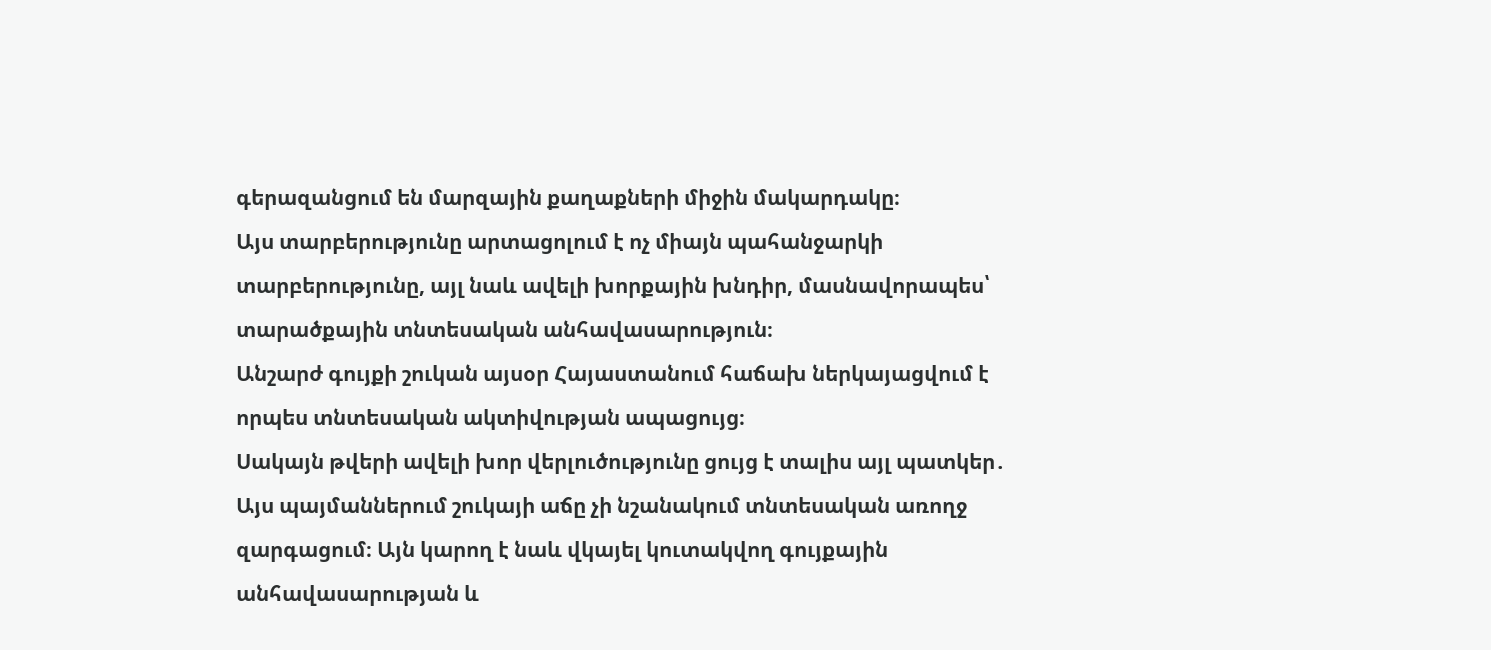գերազանցում են մարզային քաղաքների միջին մակարդակը։
Այս տարբերությունը արտացոլում է ոչ միայն պահանջարկի տարբերությունը, այլ նաև ավելի խորքային խնդիր, մասնավորապես՝ տարածքային տնտեսական անհավասարություն։
Անշարժ գույքի շուկան այսօր Հայաստանում հաճախ ներկայացվում է որպես տնտեսական ակտիվության ապացույց։
Սակայն թվերի ավելի խոր վերլուծությունը ցույց է տալիս այլ պատկեր․
Այս պայմաններում շուկայի աճը չի նշանակում տնտեսական առողջ զարգացում։ Այն կարող է նաև վկայել կուտակվող գույքային անհավասարության և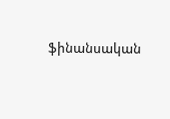ֆինանսական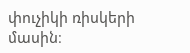փուչիկի ռիսկերի մասին։